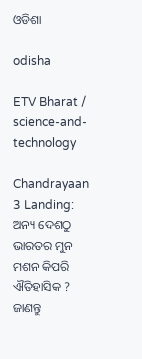ଓଡିଶା

odisha

ETV Bharat / science-and-technology

Chandrayaan 3 Landing: ଅନ୍ୟ ଦେଶଠୁ ଭାରତର ମୁନ ମଶନ କିପରି ଐତିହାସିକ ? ଜାଣନ୍ତୁ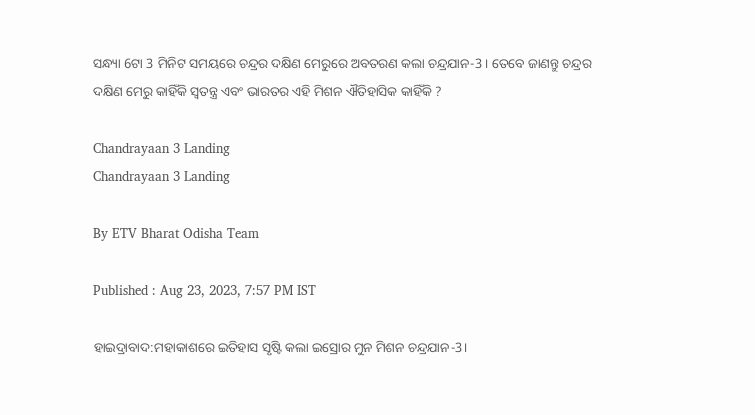ସନ୍ଧ୍ୟା 6ଟା 3 ମିନିଟ ସମୟରେ ଚନ୍ଦ୍ରର ଦକ୍ଷିଣ ମେରୁରେ ଅବତରଣ କଲା ଚନ୍ଦ୍ରଯାନ-3 । ତେବେ ଜାଣନ୍ତୁ ଚନ୍ଦ୍ରର ଦକ୍ଷିଣ ମେରୁ କାହିଁକି ସ୍ବତନ୍ତ୍ର ଏବଂ ଭାରତର ଏହି ମିଶନ ଐତିହାସିକ କାହିଁକି ?

Chandrayaan 3 Landing
Chandrayaan 3 Landing

By ETV Bharat Odisha Team

Published : Aug 23, 2023, 7:57 PM IST

ହାଇଦ୍ରାବାଦ:ମହାକାଶରେ ଇତିହାସ ସୃଷ୍ଟି କଲା ଇସ୍ରୋର ମୁନ ମିଶନ ଚନ୍ଦ୍ରଯାନ-3।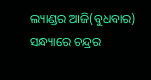ଲ୍ୟାଣ୍ଡର ଆଜି(ବୁଧବାର) ସନ୍ଧ୍ୟାରେ ଚନ୍ଦ୍ରର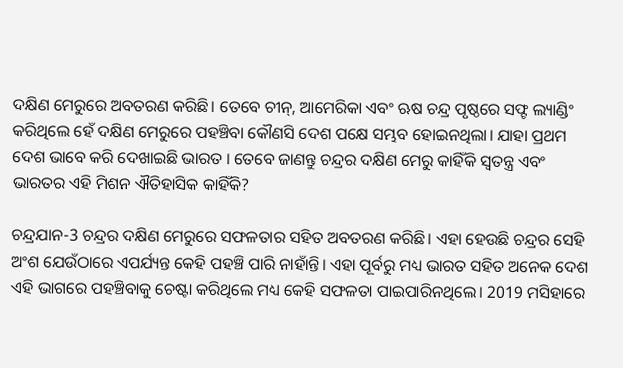ଦକ୍ଷିଣ ମେରୁରେ ଅବତରଣ କରିଛି। ତେବେ ଚୀନ୍, ଆମେରିକା ଏବଂ ଋଷ ଚନ୍ଦ୍ର ପୃଷ୍ଠରେ ସଫ୍ଟ ଲ୍ୟାଣ୍ଡିଂ କରିଥିଲେ ହେଁ ଦକ୍ଷିଣ ମେରୁରେ ପହଞ୍ଚିବା କୌଣସି ଦେଶ ପକ୍ଷେ ସମ୍ଭବ ହୋଇନଥିଲା। ଯାହା ପ୍ରଥମ ଦେଶ ଭାବେ କରି ଦେଖାଇଛି ଭାରତ । ତେବେ ଜାଣନ୍ତୁ ଚନ୍ଦ୍ରର ଦକ୍ଷିଣ ମେରୁ କାହିଁକି ସ୍ବତନ୍ତ୍ର ଏବଂ ଭାରତର ଏହି ମିଶନ ଐତିହାସିକ କାହିଁକି?

ଚନ୍ଦ୍ରଯାନ-3 ଚନ୍ଦ୍ରର ଦକ୍ଷିଣ ମେରୁରେ ସଫଳତାର ସହିତ ଅବତରଣ କରିଛି। ଏହା ହେଉଛି ଚନ୍ଦ୍ରର ସେହି ଅଂଶ ଯେଉଁଠାରେ ଏପର୍ଯ୍ୟନ୍ତ କେହି ପହଞ୍ଚି ପାରି ନାହାଁନ୍ତି। ଏହା ପୂର୍ବରୁ ମଧ୍ୟ ଭାରତ ସହିତ ଅନେକ ଦେଶ ଏହି ଭାଗରେ ପହଞ୍ଚିବାକୁ ଚେଷ୍ଟା କରିଥିଲେ ମଧ୍ୟ କେହି ସଫଳତା ପାଇପାରିନଥିଲେ। 2019 ମସିହାରେ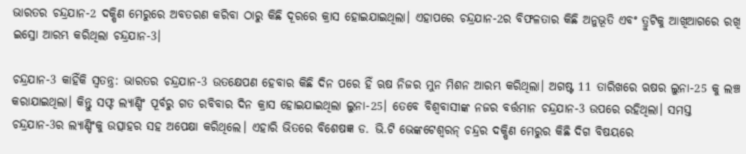ଭାରତର ଚନ୍ଦ୍ରଯାନ-2 ଦକ୍ଷିଣ ମେରୁରେ ଅବତରଣ କରିବା ଠାରୁ କିଛି ଦୂରରେ କ୍ରାସ ହୋଇଯାଇଥିଲା। ଏହାପରେ ଚନ୍ଦ୍ରଯାନ-2ର ବିଫଳତାର କିଛି ଅନୁଭୂତି ଏବଂ ତ୍ରୁଟିକୁ ଆଖିଆଗରେ ରଖି ଇସ୍ରୋ ଆରମ୍ଭ କରିଥିଲା ଚନ୍ଦ୍ରଯାନ-3।

ଚନ୍ଦ୍ରଯାନ-3 କାହିଁକି ସ୍ବତନ୍ତ୍ର: ଭାରତର ଚନ୍ଦ୍ରଯାନ-3 ଉତକ୍ଷେପଣ ହେବାର କିଛି ଦିନ ପରେ ହିଁ ଋଷ ନିଜର ମୁନ ମିଶନ ଆରମ୍ଭ କରିଥିଲା। ଅଗଷ୍ଟ 11 ତାରିଖରେ ଋଷର ଲୁନା-25 କୁ ଲଞ୍ଚ କରାଯାଇଥିଲା। କିନ୍ତୁ ସଫ୍ଟ ଲ୍ୟାଣ୍ଡିଂ ପୂର୍ବରୁ ଗତ ରବିବାର ଦିନ କ୍ରାସ ହୋଇଯାଇଥିଲା ଲୁନା-25। ତେବେ ବିଶ୍ବବାସୀଙ୍କ ନଜର ବର୍ତ୍ତମାନ ଚନ୍ଦ୍ରଯାନ-3 ଉପରେ ରହିଥିଲା। ସମସ୍ତ ଚନ୍ଦ୍ରଯାନ-3ର ଲ୍ୟାଣ୍ଡିଂକୁ ଉତ୍ସାହର ସହ ଅପେକ୍ଷା କରିଥିଲେ। ଏହାରି ଭିତରେ ବିଶେଷଜ୍ଞ ଡ. ଭି.ଟି ଭେଙ୍କଟେଶ୍ୱରନ୍ ଚନ୍ଦ୍ରର ଦକ୍ଷିଣ ମେରୁର କିଛି ଦିଗ ବିଷୟରେ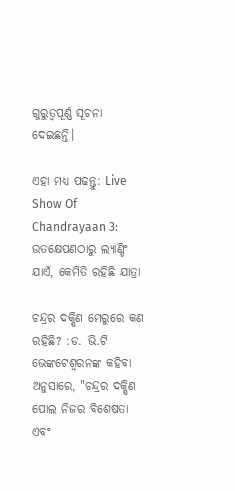ଗୁରୁତ୍ୱପୂର୍ଣ୍ଣ ସୂଚନା ଦେଇଛନ୍ତି।

ଏହା ମଧ୍ୟ ପଢନ୍ତୁ: Live Show Of Chandrayaan 3: ଉତକ୍ଷେପଣଠାରୁ ଲ୍ୟାଣ୍ଡିଂ ଯାଏଁ, କେମିତି ରହିଛି ଯାତ୍ରା

ଚନ୍ଦ୍ରର ଦକ୍ଷିଣ ମେରୁରେ କଣ ରହିଛି? :ଡ. ଭି.ଟି ଭେଙ୍କଟେଶ୍ୱରନଙ୍କ କହିବା ଅନୁସାରେ, "ଚନ୍ଦ୍ରର ଦକ୍ଷିଣ ପୋଲ ନିଜର ବିଶେଷତା ଏବଂ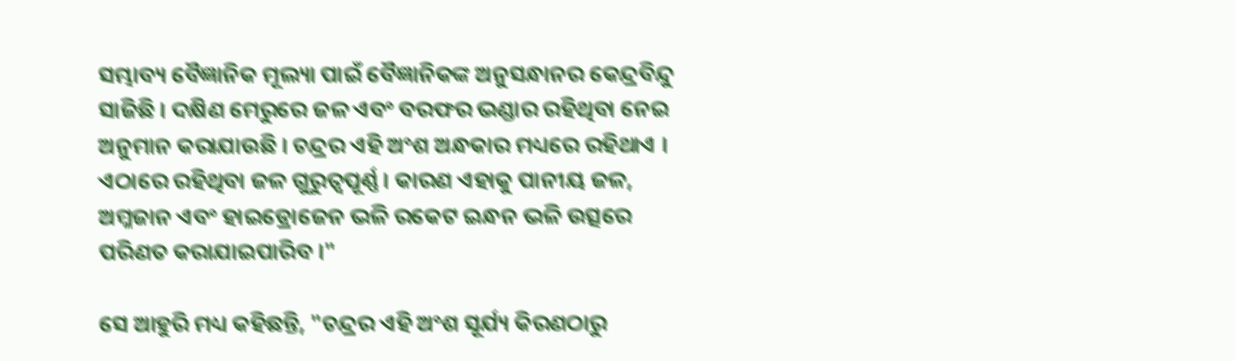ସମ୍ଭାବ୍ୟ ବୈଜ୍ଞାନିକ ମୂଲ୍ୟା ପାଇଁ ବୈଜ୍ଞାନିକଙ୍କ ଅନୁସନ୍ଧାନର କେନ୍ଦ୍ରବିନ୍ଦୁ ସାଜିଛି । ଦକ୍ଷିଣ ମେରୁରେ ଜଳ ଏବଂ ବରଫର ଭଣ୍ଡାର ରହିଥିବା ନେଇ ଅନୁମାନ କରାଯାଉଛି । ଚନ୍ଦ୍ରର ଏହି ଅଂଶ ଅନ୍ଧକାର ମଧ୍ୟରେ ରହିଥାଏ । ଏଠାରେ ରହିଥିବା ଜଳ ଗୁରୁତ୍ୱପୂର୍ଣ୍ଣ । କାରଣ ଏହାକୁ ପାନୀୟ ଜଳ, ଅମ୍ଳଜାନ ଏବଂ ହାଇଡ୍ରୋଜେନ ଭଳି ରକେଟ ଇନ୍ଧନ ଭଳି ଉତ୍ସରେ ପରିଣତ କରାଯାଇପାରିବ ।"

ସେ ଆହୁରି ମଧ୍ୟ କହିଛନ୍ତି, "ଚନ୍ଦ୍ରର ଏହି ଅଂଶ ସୂର୍ଯ୍ୟ କିରଣଠାରୁ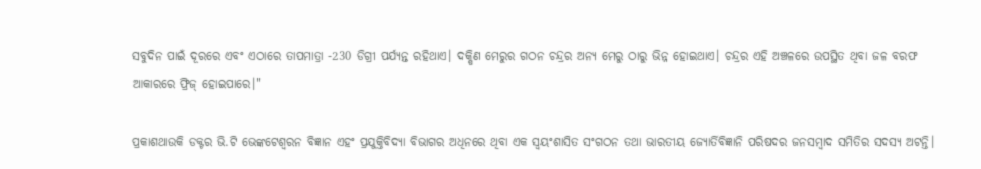ସବୁଦିନ ପାଇଁ ଦୂରରେ ଏବଂ ଏଠାରେ ତାପମାତ୍ରା -230 ଡିଗ୍ରୀ ପର୍ଯ୍ୟନ୍ତ ରହିଥାଏ। ଦକ୍ଷିଣ ମେରୁର ଗଠନ ଚନ୍ଦ୍ରର ଅନ୍ୟ ମେରୁ ଠାରୁ ଭିନ୍ନ ହୋଇଥାଏ। ଚନ୍ଦ୍ରର ଏହି ଅଞ୍ଚଳରେ ଉପସ୍ଥିତ ଥିବା ଜଳ ବରଫ ଆକାରରେ ଫ୍ରିଜ୍ ହୋଇପାରେ।"

ପ୍ରକାଶଥାଉକି ଡକ୍ଟର ଭି.ଟି ଭେଙ୍କଟେଶ୍ୱରନ ବିଜ୍ଞାନ ଏହଂ ପ୍ରଯୁକ୍ତିବିଦ୍ୟା ବିଭାଗର ଅଧିନରେ ଥିବା ଏକ ସ୍ବୟଂଶାସିତ ସଂଗଠନ ତଥା ଭାରତୀୟ ଜ୍ୟୋର୍ତିବିଜ୍ଞାନି ପରିଷଦର ଜନସମ୍ବାଦ ସମିତିର ସଦସ୍ୟ ଅଟନ୍ତି।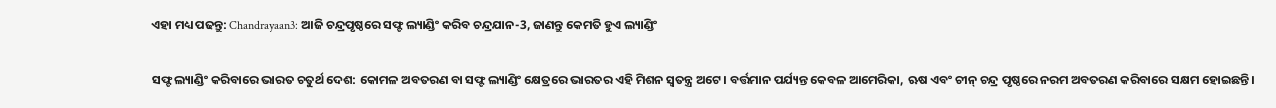ଏହା ମଧ୍ୟ ପଢନ୍ତୁ: Chandrayaan3: ଆଜି ଚନ୍ଦ୍ରପୃଷ୍ଠରେ ସଫ୍ଟ ଲ୍ୟାଣ୍ଡିଂ କରିବ ଚନ୍ଦ୍ରଯାନ-3, ଜାଣନ୍ତୁ କେମତି ହୁଏ ଲ୍ୟାଣ୍ଡିଂ

ସଫ୍ଟ ଲ୍ୟାଣ୍ଡିଂ କରିବାରେ ଭାରତ ଚତୁର୍ଥ ଦେଶ: କୋମଳ ଅବତରଣ ବା ସଫ୍ଟ ଲ୍ୟାଣ୍ଡିଂ କ୍ଷେତ୍ରରେ ଭାରତର ଏହି ମିଶନ ସ୍ବତନ୍ତ୍ର ଅଟେ। ବର୍ତ୍ତମାନ ପର୍ଯ୍ୟନ୍ତ କେବଳ ଆମେରିକା, ଋଷ ଏବଂ ଚୀନ୍ ଚନ୍ଦ୍ର ପୃଷ୍ଠରେ ନରମ ଅବତରଣ କରିବାରେ ସକ୍ଷମ ହୋଇଛନ୍ତି।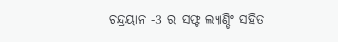ଚନ୍ଦ୍ରୟାନ -3 ର ସଫ୍ଟ ଲ୍ୟାଣ୍ଡିଂ ସହିତ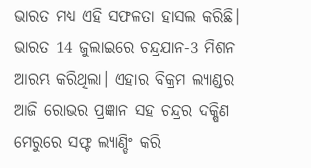ଭାରତ ମଧ୍ୟ ଏହି ସଫଳତା ହାସଲ କରିଛି। ଭାରତ 14 ଜୁଲାଇରେ ଚନ୍ଦ୍ରଯାନ-3 ମିଶନ ଆରମ୍ଭ କରିଥିଲା। ଏହାର ବିକ୍ରମ ଲ୍ୟାଣ୍ଡର ଆଜି ରୋଭର ପ୍ରଜ୍ଞାନ ସହ ଚନ୍ଦ୍ରର ଦକ୍ଷିଣ ମେରୁରେ ସଫ୍ଟ ଲ୍ୟାଣ୍ଡିଂ କରି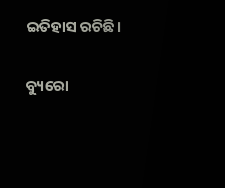ଇତିହାସ ରଚିଛି।

ବ୍ୟୁରୋ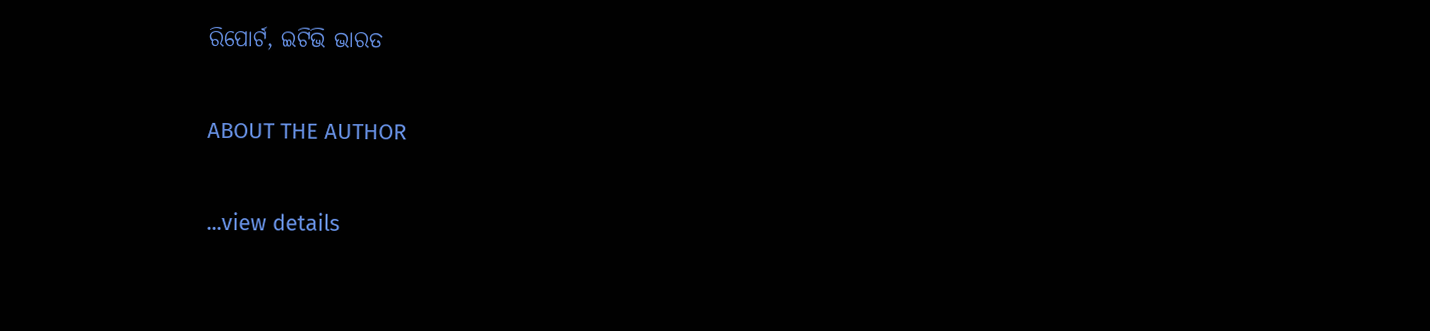ରିପୋର୍ଟ, ଇଟିଭି ଭାରତ

ABOUT THE AUTHOR

...view details